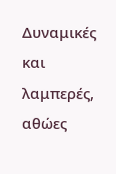Δυναμικές και λαμπερές, αθώες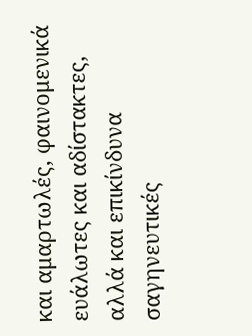και αμαρτωλές, φαινομενικά ευάλωτες και αδίστακτες, αλλά και επικίνδυνα σαγηνευτικές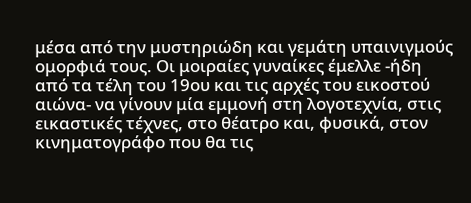μέσα από την μυστηριώδη και γεμάτη υπαινιγμούς ομορφιά τους. Οι μοιραίες γυναίκες έμελλε -ήδη από τα τέλη του 19ου και τις αρχές του εικοστού αιώνα- να γίνουν μία εμμονή στη λογοτεχνία, στις εικαστικές τέχνες, στο θέατρο και, φυσικά, στον κινηματογράφο που θα τις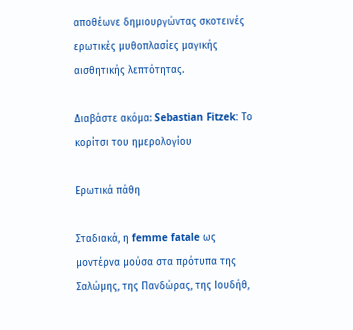αποθέωνε δημιουργώντας σκοτεινές ερωτικές μυθοπλασίες μαγικής αισθητικής λεπτότητας.

Διαβάστε ακόμα: Sebastian Fitzek: Το κορίτσι του ημερολογίου

Ερωτικά πάθη

Σταδιακά, η femme fatale ως μοντέρνα μούσα στα πρότυπα της Σαλώμης, της Πανδώρας, της Ιουδήθ,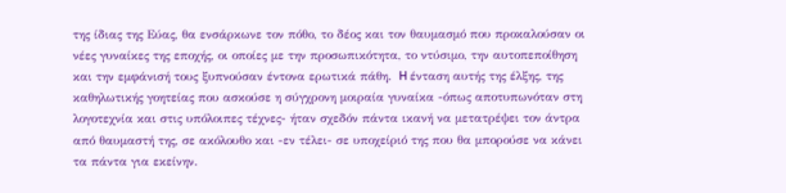της ίδιας της Εύας, θα ενσάρκωνε τον πόθο, το δέος και τον θαυμασμό που προκαλούσαν οι νέες γυναίκες της εποχής, οι οποίες με την προσωπικότητα, το ντύσιμο, την αυτοπεποίθηση και την εμφάνισή τους ξυπνούσαν έντονα ερωτικά πάθη.  H ένταση αυτής της έλξης, της καθηλωτικής γοητείας που ασκούσε η σύγχρονη μοιραία γυναίκα -όπως αποτυπωνόταν στη λογοτεχνία και στις υπόλοιπες τέχνες- ήταν σχεδόν πάντα ικανή να μετατρέψει τον άντρα από θαυμαστή της, σε ακόλουθο και -εν τέλει- σε υποχείριό της που θα μπορούσε να κάνει τα πάντα για εκείνην.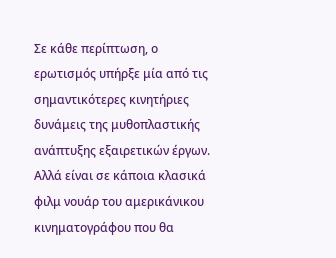Σε κάθε περίπτωση, ο ερωτισμός υπήρξε μία από τις σημαντικότερες κινητήριες δυνάμεις της μυθοπλαστικής ανάπτυξης εξαιρετικών έργων. Αλλά είναι σε κάποια κλασικά φιλμ νουάρ του αμερικάνικου κινηματογράφου που θα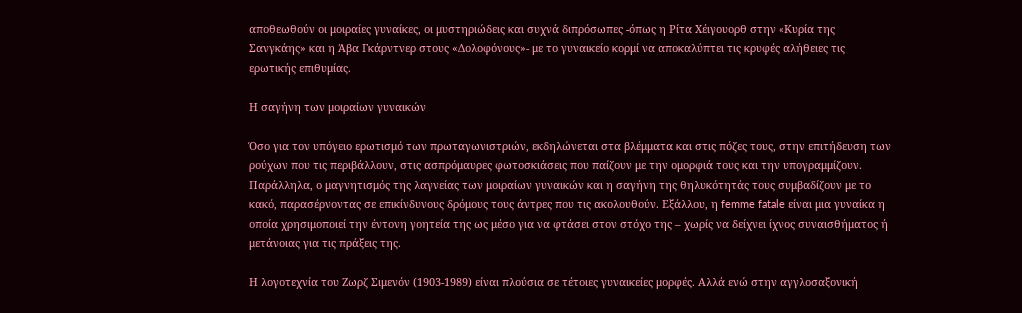αποθεωθούν οι μοιραίες γυναίκες, οι μυστηριώδεις και συχνά διπρόσωπες -όπως η Pίτα Xέιγουορθ στην «Kυρία της Σανγκάης» και η Άβα Γκάρντνερ στους «Δολοφόνους»- με το γυναικείο κορμί να αποκαλύπτει τις κρυφές αλήθειες τις ερωτικής επιθυμίας.

Η σαγήνη των μοιραίων γυναικών

Όσο για τον υπόγειο ερωτισμό των πρωταγωνιστριών, εκδηλώνεται στα βλέμματα και στις πόζες τους, στην επιτήδευση των ρούχων που τις περιβάλλουν, στις ασπρόμαυρες φωτοσκιάσεις που παίζουν με την ομορφιά τους και την υπογραμμίζουν. Παράλληλα, ο μαγνητισμός της λαγνείας των μοιραίων γυναικών και η σαγήνη της θηλυκότητάς τους συμβαδίζουν με το κακό, παρασέρνοντας σε επικίνδυνους δρόμους τους άντρες που τις ακολουθούν. Εξάλλου, η femme fatale είναι μια γυναίκα η οποία χρησιμοποιεί την έντονη γοητεία της ως μέσο για να φτάσει στον στόχο της – χωρίς να δείχνει ίχνος συναισθήματος ή μετάνοιας για τις πράξεις της.

Η λογοτεχνία του Ζωρζ Σιμενόν (1903-1989) είναι πλούσια σε τέτοιες γυναικείες μορφές. Αλλά ενώ στην αγγλοσαξονική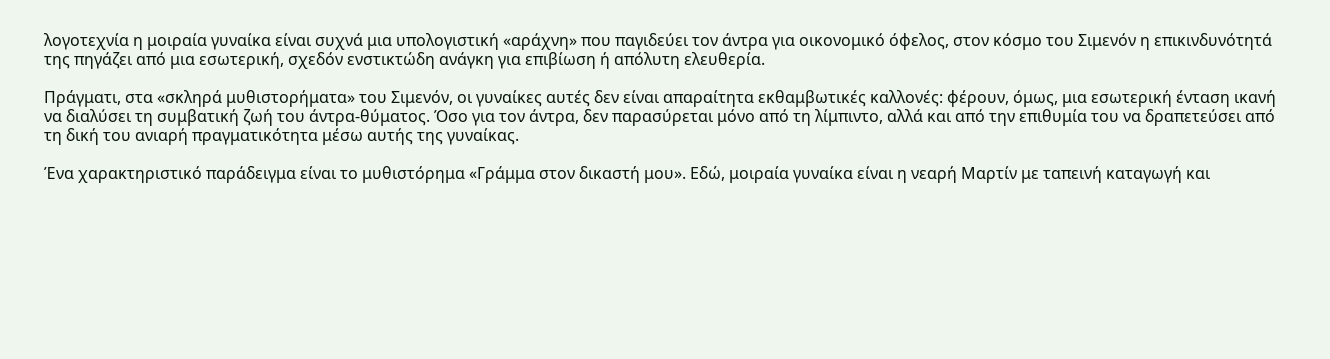λογοτεχνία η μοιραία γυναίκα είναι συχνά μια υπολογιστική «αράχνη» που παγιδεύει τον άντρα για οικονομικό όφελος, στον κόσμο του Σιμενόν η επικινδυνότητά της πηγάζει από μια εσωτερική, σχεδόν ενστικτώδη ανάγκη για επιβίωση ή απόλυτη ελευθερία.

Πράγματι, στα «σκληρά μυθιστορήματα» του Σιμενόν, οι γυναίκες αυτές δεν είναι απαραίτητα εκθαμβωτικές καλλονές: φέρουν, όμως, μια εσωτερική ένταση ικανή να διαλύσει τη συμβατική ζωή του άντρα-θύματος. Όσο για τον άντρα, δεν παρασύρεται μόνο από τη λίμπιντο, αλλά και από την επιθυμία του να δραπετεύσει από τη δική του ανιαρή πραγματικότητα μέσω αυτής της γυναίκας.

Ένα χαρακτηριστικό παράδειγμα είναι το μυθιστόρημα «Γράμμα στον δικαστή μου». Εδώ, μοιραία γυναίκα είναι η νεαρή Μαρτίν με ταπεινή καταγωγή και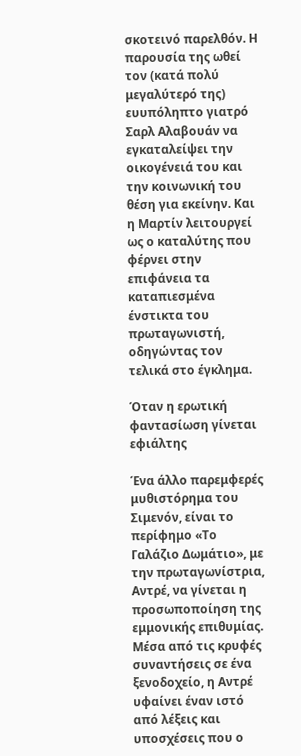σκοτεινό παρελθόν. Η παρουσία της ωθεί τον (κατά πολύ μεγαλύτερό της) ευυπόληπτο γιατρό Σαρλ Αλαβουάν να εγκαταλείψει την οικογένειά του και την κοινωνική του θέση για εκείνην. Και η Μαρτίν λειτουργεί ως ο καταλύτης που φέρνει στην επιφάνεια τα καταπιεσμένα ένστικτα του πρωταγωνιστή, οδηγώντας τον τελικά στο έγκλημα.

Όταν η ερωτική φαντασίωση γίνεται εφιάλτης

Ένα άλλο παρεμφερές μυθιστόρημα του Σιμενόν, είναι το περίφημο «Το Γαλάζιο Δωμάτιο», με την πρωταγωνίστρια, Αντρέ, να γίνεται η προσωποποίηση της εμμονικής επιθυμίας. Μέσα από τις κρυφές συναντήσεις σε ένα ξενοδοχείο, η Αντρέ υφαίνει έναν ιστό από λέξεις και υποσχέσεις που ο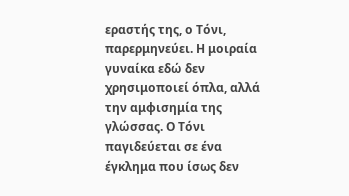εραστής της, ο Τόνι, παρερμηνεύει. Η μοιραία γυναίκα εδώ δεν χρησιμοποιεί όπλα, αλλά την αμφισημία της γλώσσας. Ο Τόνι παγιδεύεται σε ένα έγκλημα που ίσως δεν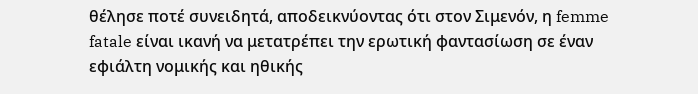θέλησε ποτέ συνειδητά, αποδεικνύοντας ότι στον Σιμενόν, η femme fatale είναι ικανή να μετατρέπει την ερωτική φαντασίωση σε έναν εφιάλτη νομικής και ηθικής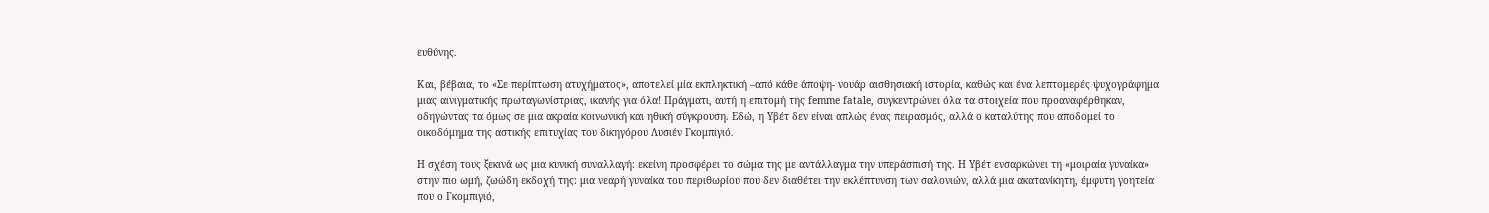ευθύνης.

Και, βέβαια, το «Σε περίπτωση ατυχήματος», αποτελεί μία εκπληκτική –από κάθε άποψη- νουάρ αισθησιακή ιστορία, καθώς και ένα λεπτομερές ψυχογράφημα μιας αινιγματικής πρωταγωνίστριας, ικανής για όλα! Πράγματι, αυτή η επιτομή της femme fatale, συγκεντρώνει όλα τα στοιχεία που προαναφέρθηκαν, οδηγώντας τα όμως σε μια ακραία κοινωνική και ηθική σύγκρουση. Εδώ, η Υβέτ δεν είναι απλώς ένας πειρασμός, αλλά ο καταλύτης που αποδομεί το οικοδόμημα της αστικής επιτυχίας του δικηγόρου Λυσιέν Γκομπιγιό.

Η σχέση τους ξεκινά ως μια κυνική συναλλαγή: εκείνη προσφέρει το σώμα της με αντάλλαγμα την υπεράσπισή της. Η Υβέτ ενσαρκώνει τη «μοιραία γυναίκα» στην πιο ωμή, ζωώδη εκδοχή της: μια νεαρή γυναίκα του περιθωρίου που δεν διαθέτει την εκλέπτυνση των σαλονιών, αλλά μια ακατανίκητη, έμφυτη γοητεία που ο Γκομπιγιό,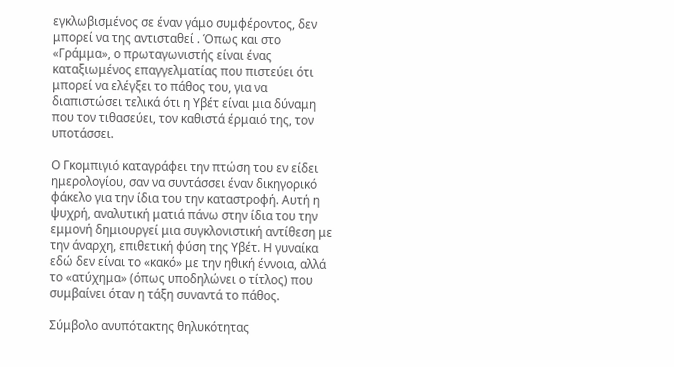εγκλωβισμένος σε έναν γάμο συμφέροντος, δεν μπορεί να της αντισταθεί . Όπως και στο «Γράμμα», ο πρωταγωνιστής είναι ένας καταξιωμένος επαγγελματίας που πιστεύει ότι μπορεί να ελέγξει το πάθος του, για να διαπιστώσει τελικά ότι η Υβέτ είναι μια δύναμη που τον τιθασεύει, τον καθιστά έρμαιό της, τον υποτάσσει.

Ο Γκομπιγιό καταγράφει την πτώση του εν είδει ημερολογίου, σαν να συντάσσει έναν δικηγορικό φάκελο για την ίδια του την καταστροφή. Αυτή η ψυχρή, αναλυτική ματιά πάνω στην ίδια του την εμμονή δημιουργεί μια συγκλονιστική αντίθεση με την άναρχη, επιθετική φύση της Υβέτ. Η γυναίκα εδώ δεν είναι το «κακό» με την ηθική έννοια, αλλά το «ατύχημα» (όπως υποδηλώνει ο τίτλος) που συμβαίνει όταν η τάξη συναντά το πάθος.

Σύμβολο ανυπότακτης θηλυκότητας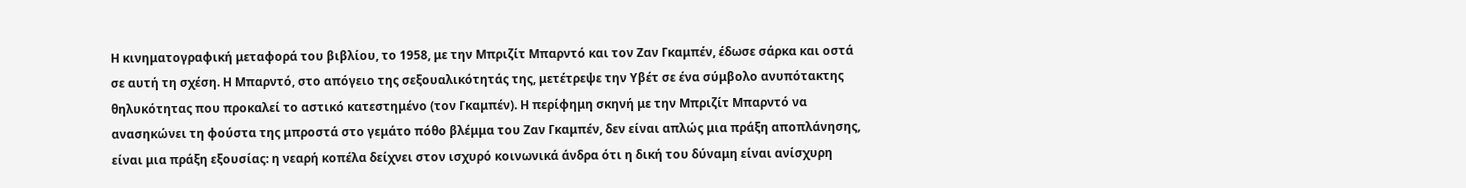Η κινηματογραφική μεταφορά του βιβλίου, το 1958, με την Μπριζίτ Μπαρντό και τον Ζαν Γκαμπέν, έδωσε σάρκα και οστά σε αυτή τη σχέση. Η Μπαρντό, στο απόγειο της σεξουαλικότητάς της, μετέτρεψε την Υβέτ σε ένα σύμβολο ανυπότακτης θηλυκότητας που προκαλεί το αστικό κατεστημένο (τον Γκαμπέν). Η περίφημη σκηνή με την Μπριζίτ Μπαρντό να ανασηκώνει τη φούστα της μπροστά στο γεμάτο πόθο βλέμμα του Ζαν Γκαμπέν, δεν είναι απλώς μια πράξη αποπλάνησης, είναι μια πράξη εξουσίας: η νεαρή κοπέλα δείχνει στον ισχυρό κοινωνικά άνδρα ότι η δική του δύναμη είναι ανίσχυρη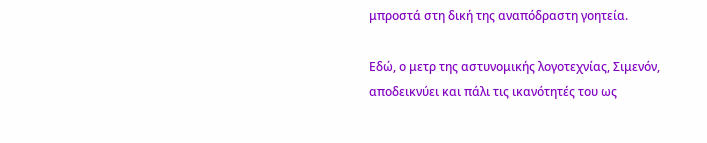μπροστά στη δική της αναπόδραστη γοητεία.

Εδώ, ο μετρ της αστυνομικής λογοτεχνίας, Σιμενόν, αποδεικνύει και πάλι τις ικανότητές του ως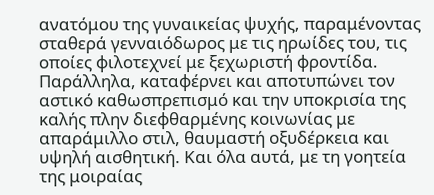ανατόμου της γυναικείας ψυχής, παραμένοντας σταθερά γενναιόδωρος με τις ηρωίδες του, τις οποίες φιλοτεχνεί με ξεχωριστή φροντίδα. Παράλληλα, καταφέρνει και αποτυπώνει τον αστικό καθωσπρεπισμό και την υποκρισία της καλής πλην διεφθαρμένης κοινωνίας με απαράμιλλο στιλ, θαυμαστή οξυδέρκεια και υψηλή αισθητική. Και όλα αυτά, με τη γοητεία της μοιραίας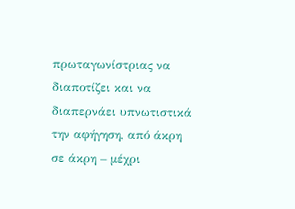πρωταγωνίστριας να διαποτίζει και να διαπερνάει υπνωτιστικά την αφήγηση, από άκρη σε άκρη – μέχρι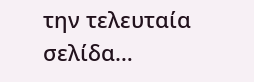την τελευταία σελίδα…